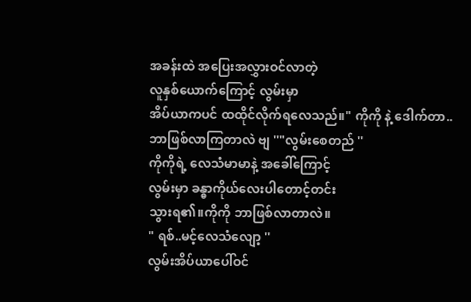အခန်းထဲ အပြေးအလွှားဝင်လာတဲ့
လူနှစ်ယောက်ကြောင့် လွမ်းမှာ
အိပ်ယာကပင် ထထိုင်လိုက်ရလေသည်။" ကိုကို နဲ့ ဒေါက်တာ..
ဘာဖြစ်လာကြတာလဲ ဗျ ''"လွမ်းစေတည် ''
ကိုကိုရဲ့ လေသံမာမာနဲ့ အခေါ်ကြောင့်
လွမ်းမှာ ခန္ဓာကိုယ်လေးပါတောင့်တင်း
သွားရ၏။ကိုကို ဘာဖြစ်လာတာလဲ။
" ရစ်..မင့်လေသံလျော့ ''
လွမ်းအိပ်ယာပေါ်ဝင်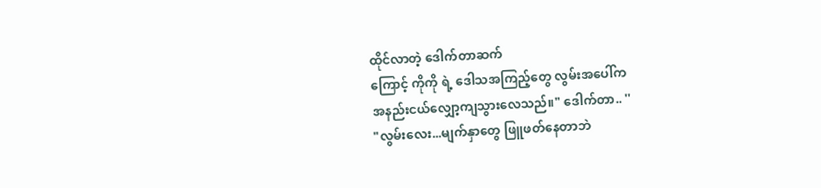ထိုင်လာတဲ့ ဒေါက်တာဆက်
ကြောင့် ကိုကို ရဲ့ ဒေါသအကြည့်တွေ လွမ်းအပေါ်က
အနည်းငယ်လျှော့ကျသွားလေသည်။" ဒေါက်တာ.. ''
"လွမ်းလေး...မျက်နှာတွေ ဖြူဖတ်နေတာဘဲ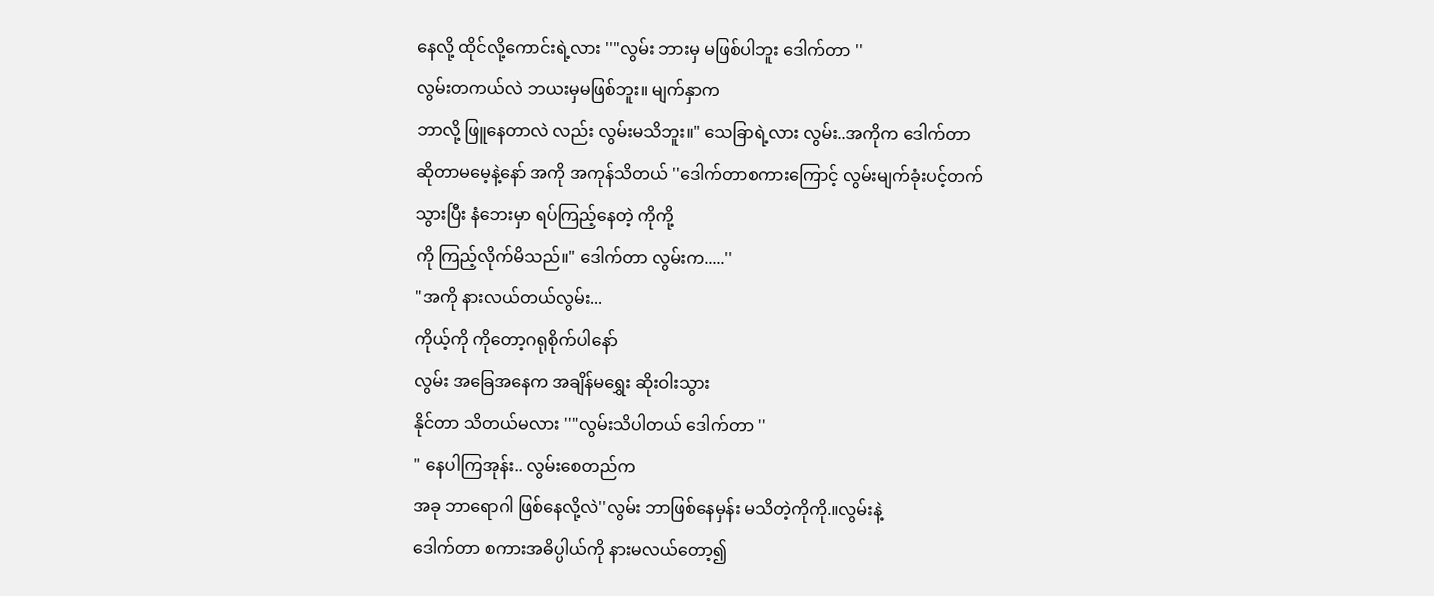နေလို့ ထိုင်လို့ကောင်းရဲ့လား ''"လွမ်း ဘားမှ မဖြစ်ပါဘူး ဒေါက်တာ ''
လွမ်းတကယ်လဲ ဘယးမှမဖြစ်ဘူး။ မျက်နှာက
ဘာလို့ ဖြူနေတာလဲ လည်း လွမ်းမသိဘူး။" သေခြာရဲ့လား လွမ်း..အကိုက ဒေါက်တာ
ဆိုတာမမေ့နဲ့နော် အကို အကုန်သိတယ် ''ဒေါက်တာစကားကြောင့် လွမ်းမျက်ခုံးပင့်တက်
သွားပြီး နံဘေးမှာ ရပ်ကြည့်နေတဲ့ ကိုကို့
ကို ကြည့်လိုက်မိသည်။" ဒေါက်တာ လွမ်းက.....''
"အကို နားလယ်တယ်လွမ်း...
ကိုယ့်ကို ကိုတော့ဂရုစိုက်ပါနော်
လွမ်း အခြေအနေက အချိန်မရွှေး ဆိုးဝါးသွား
နိုင်တာ သိတယ်မလား ''"လွမ်းသိပါတယ် ဒေါက်တာ ''
" နေပါကြအုန်း.. လွမ်းစေတည်က
အခု ဘာရောဂါ ဖြစ်နေလို့လဲ''လွမ်း ဘာဖြစ်နေမှန်း မသိတဲ့ကိုကို.။လွမ်းနဲ့
ဒေါက်တာ စကားအဓိပ္ပါယ်ကို နားမလယ်တော့၍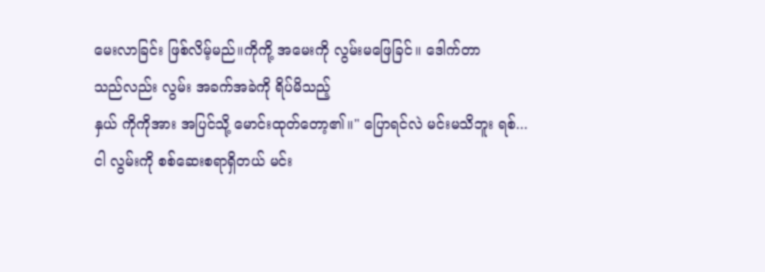မေးလာခြင်း ဖြစ်လိမ့်မည်။ကိုကို့ အမေးကို လွမ်းမဖြေခြင်။ ဒေါက်တာ
သည်လည်း လွမ်း အခက်အခဲကို ရိပ်မိသည့်
နှယ် ကိုကိုအား အပြင်သို့ မောင်းထုတ်တော့၏။" ပြောရင်လဲ မင်းမသိဘူး ရစ်...
ငါ လွမ်းကို စစ်ဆေးစရာရှိတယ် မင်း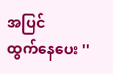အပြင်
ထွက်နေပေး ''